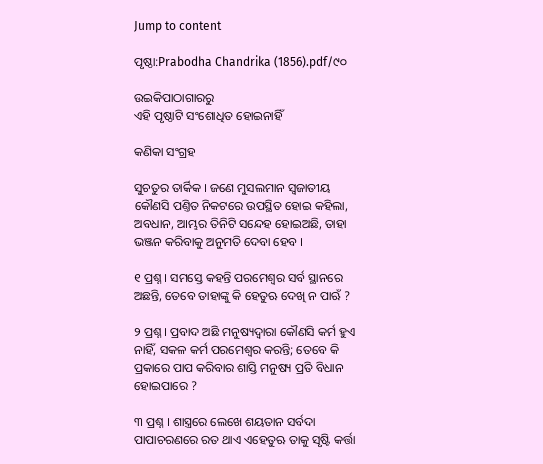Jump to content

ପୃଷ୍ଠା:Prabodha Chandrika (1856).pdf/୯୦

ଉଇକିପାଠାଗାର‌ରୁ
ଏହି ପୃଷ୍ଠାଟି ସଂଶୋଧିତ ହୋଇନାହିଁ

କଣିକା ସଂଗ୍ରହ

ସୁଚତୁର ତାର୍କିକ । ଜଣେ ମୁସଲମାନ ସ୍ୱଜାତୀୟ କୌଣସି ପଣ୍ତିତ ନିକଟରେ ଉପସ୍ଥିତ ହୋଇ କ‌ହିଲା, ଅବଧାନ, ଆମ୍ଭର ତିନିଟି ସନ୍ଦେହ ହୋଇଅଛି, ତାହା ଭଞ୍ଜନ କରିବାକୁ ଅନୁମତି ଦେବା ହେବ ।

୧ ପ୍ରଶ୍ନ । ସମସ୍ତେ କ‌ହନ୍ତି ପରମେଶ୍ୱର ସର୍ବ ସ୍ଥାନରେ ଅଛନ୍ତି, ତେବେ ତାହାଙ୍କୁ କି ହେତୁଋ ଦେଖି ନ ପାଋଁ ?

୨ ପ୍ରଶ୍ନ । ପ୍ରବାଦ ଅଛି ମନୁଷ୍ୟଦ୍ୱାରା କୌଣସି କର୍ମ ହୁଏ ନାହିଁ, ସକଳ କର୍ମ ପରମେଶ୍ୱର କରନ୍ତି; ତେବେ କି ପ୍ରକାରେ ପାପ କରିବାର ଶାସ୍ତି ମନୁଷ୍ୟ ପ୍ରତି ବିଧାନ ହୋଇପାରେ ?

୩ ପ୍ରଶ୍ନ । ଶାସ୍ତ୍ରରେ ଲେଖେ ଶୟତାନ ସର୍ବଦା ପାପାଚରଣରେ ରତ ଥାଏ ଏହେତୁଋ ତାକୁ ସୃଷ୍ଟି କର୍ତ୍ତା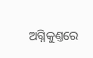ଅଗ୍ନିକୁଣ୍ତରେ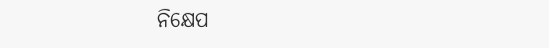ନିକ୍ଷେପ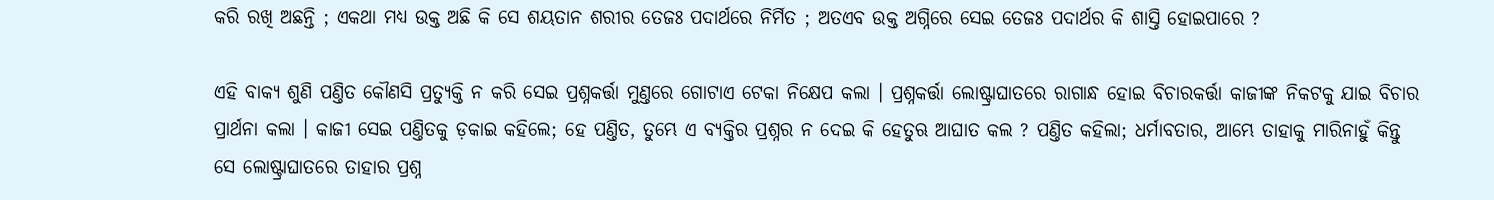କରି ରଖି ଅଛନ୍ତି ; ଏକଥା ମଧ୍ୟ ଉକ୍ତ ଅଛି କି ସେ ଶୟତାନ ଶରୀର ତେଜଃ ପଦାର୍ଥରେ ନିର୍ମିତ ; ଅତଏବ ଉକ୍ତ ଅଗ୍ନିରେ ସେଇ ତେଜଃ ପଦାର୍ଥର କି ଶାସ୍ତି ହୋଇପାରେ ?

ଏହି ବାକ୍ୟ ଶୁଣି ପଣ୍ତିତ କୌଣସି ପ୍ରତ୍ୟୁକ୍ତି ନ କରି ସେଇ ପ୍ରଶ୍ନ‌କର୍ତ୍ତା ମୁଣ୍ତରେ ଗୋଟାଏ ଟେକା ନିକ୍ଷେପ କଲା । ପ୍ରଶ୍ନ‌କର୍ତ୍ତା ଲୋଷ୍ଟ୍ରାଘାତରେ ରାଗାନ୍ଧ ହୋଇ ବିଚାରକର୍ତ୍ତା କାଜୀଙ୍କ ନିକଟକୁ ଯାଇ ବିଚାର ପ୍ରାର୍ଥନା କଲା । କାଜୀ ସେଇ ପଣ୍ତିତକୁ ଡ଼କାଇ କ‌ହିଲେ; ହେ ପଣ୍ତିତ, ତୁମ୍ଭେ ଏ ବ୍ୟକ୍ତିର ପ୍ରଶ୍ନର ନ ଦେଇ କି ହେତୁଋ ଆଘାତ କଲ ? ପଣ୍ତିତ କ‌ହିଲା; ଧର୍ମାବତାର, ଆମ୍ଭେ ତାହାକୁ ମାରିନାହୁଁ କିନ୍ତୁ ସେ ଲୋଷ୍ଟ୍ରାଘାତରେ ତାହାର ପ୍ରଶ୍ନ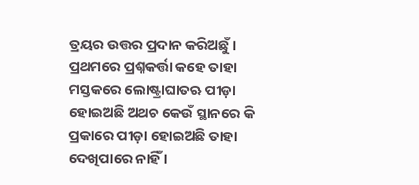ତ୍ରୟର ଉତ୍ତର ପ୍ରଦାନ କରିଅଛୁଁ । ପ୍ରଥମରେ ପ୍ରଶ୍ନ‌କର୍ତ୍ତା କ‌ହେ ତାହା ମସ୍ତକରେ ଲୋଷ୍ଟ୍ରାଘାତ‌ଋ ପୀଡ଼ା ହୋଇଅଛି ଅଥଚ କେଉଁ ସ୍ଥାନରେ କି ପ୍ରକାରେ ପୀଡ଼ା ହୋଇଅଛି ତାହା ଦେଖିପାରେ ନାହିଁ ।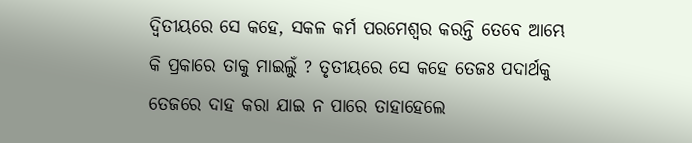ଦ୍ୱିତୀୟରେ ସେ କ‌ହେ, ସକଳ କର୍ମ ପରମେଶ୍ୱର କରନ୍ତି ତେବେ ଆମ୍ଭେ କି ପ୍ରକାରେ ତାକୁ ମାଇଲୁଁ ? ତୃତୀୟରେ ସେ କ‌ହେ ତେଜଃ ପଦାର୍ଥକୁ ତେଜରେ ଦାହ କରା ଯାଇ ନ ପାରେ ତାହାହେଲେ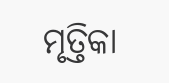ମୃତ୍ତିକା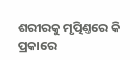ଶରୀରକୁ ମୃତ୍ପିଣ୍ତରେ କି ପ୍ରକାରେ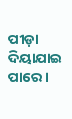ପୀଡ଼ା ଦିୟାଯାଇ ପାରେ ।